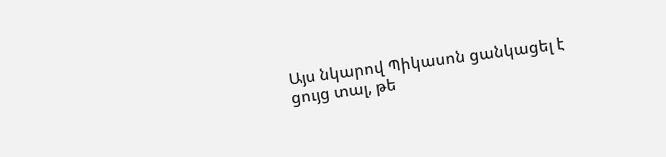Այս նկարով Պիկասոն ցանկացել է ցույց տալ, թե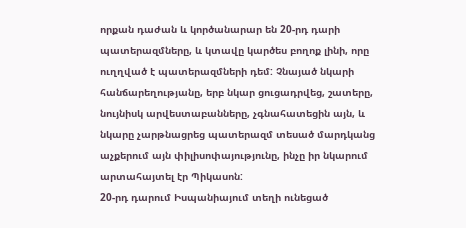որքան դաժան և կործանարար են 20-րդ դարի պատերազմները, և կտավը կարծես բողոք լինի, որը ուղղված է պատերազմների դեմ: Չնայած նկարի հանճարեղությանը, երբ նկար ցուցադրվեց, շատերը, նույնիսկ արվեստաբանները, չգնահատեցին այն, և նկարը չարթնացրեց պատերազմ տեսած մարդկանց աչքերում այն փիլիսոփայությունը, ինչը իր նկարում արտահայտել էր Պիկասոն:
20-րդ դարում Իսպանիայում տեղի ունեցած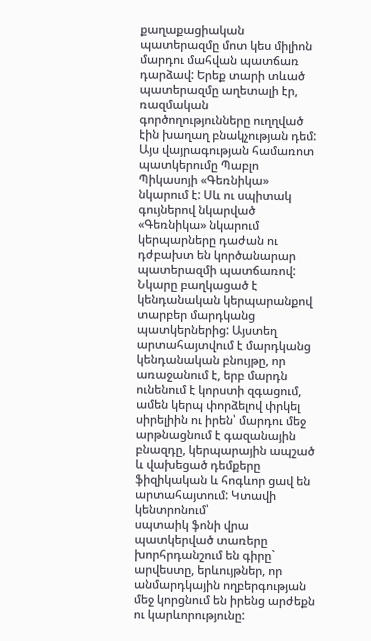քաղաքացիական պատերազմը մոտ կես միլիոն մարդու մահվան պատճառ դարձավ: Երեք տարի տևած պատերազմը աղետալի էր, ռազմական գործողությունները ուղղված էին խաղաղ բնակչության դեմ:
Այս վայրագության համառոտ պատկերումը Պաբլո Պիկասոյի «Գեռնիկա» նկարում է: Սև ու սպիտակ գույներով նկարված «Գեռնիկա» նկարում կերպարները դաժան ու դժբախտ են կործանարար պատերազմի պատճառով:
Նկարը բաղկացած է կենդանական կերպարանքով տարբեր մարդկանց պատկերներից: Այստեղ արտահայտվում է մարդկանց կենդանական բնույթը, որ առաջանում է, երբ մարդն ունենում է կորստի զգացում, ամեն կերպ փորձելով փրկել սիրելիին ու իրեն՝ մարդու մեջ արթնացնում է գազանային բնազդը, կերպարային ապշած և վախեցած դեմքերը ֆիզիկական և հոգևոր ցավ են արտահայտում: Կտավի կենտրոնում՝
սպտաիկ ֆոնի վրա պատկերված տառերը խորհրդանշում են գիրը` արվեստը, երևույթներ, որ անմարդկային ողբերգության մեջ կորցնում են իրենց արժեքն ու կարևորությունը: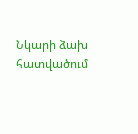Նկարի ձախ հատվածում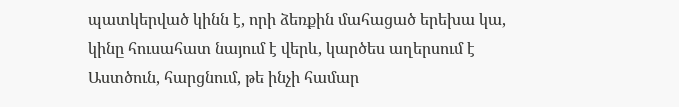պատկերված կինն է, որի ձեռքին մահացած երեխա կա, կինը հուսահատ նայում է վերև, կարծես աղերսում է Աստծուն, հարցնում, թե ինչի համար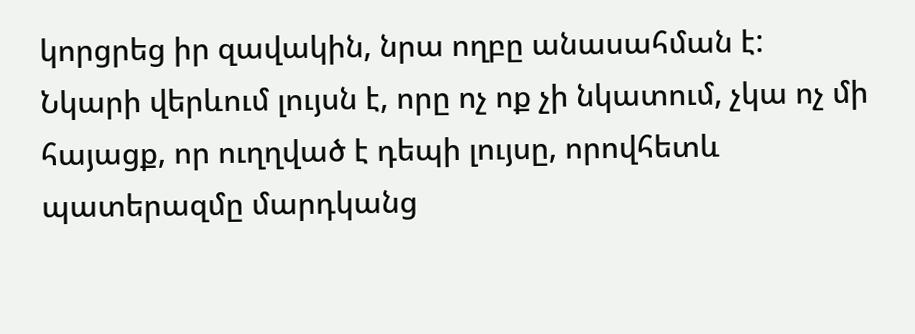կորցրեց իր զավակին, նրա ողբը անասահման է:
Նկարի վերևում լույսն է, որը ոչ ոք չի նկատում, չկա ոչ մի հայացք, որ ուղղված է դեպի լույսը, որովհետև պատերազմը մարդկանց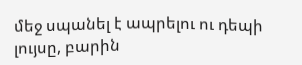մեջ սպանել է ապրելու ու դեպի լույսը, բարին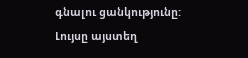գնալու ցանկությունը:
Լույսը այստեղ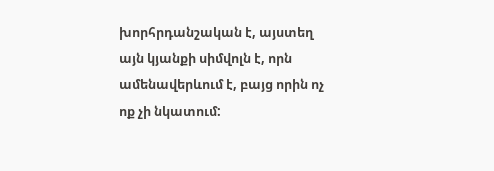խորհրդանշական է, այստեղ այն կյանքի սիմվոլն է, որն ամենավերևում է, բայց որին ոչ ոք չի նկատում: